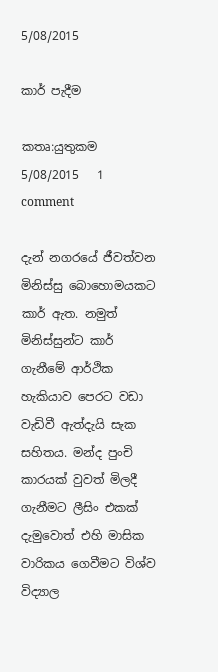5/08/2015

කාර් පැදීම

කතෘ:යුතුකම     5/08/2015   1 comment

දැන් නගරයේ ජීවත්වන මිනිස්සු බොහොමයකට කාර් ඇත. නමුත් මිනිස්සුන්ට කාර් ගැනීමේ ආර්ථික හැකියාව පෙරට වඩා වැඩිවී ඇත්දැයි සැක සහිතය. මන්ද පුංචි කාරයක් වුවත් මිලදී ගැනීමට ලීසිං එකක් දැමුවොත් එහි මාසික වාරිකය ගෙවීමට විශ්ව විද්‍යාල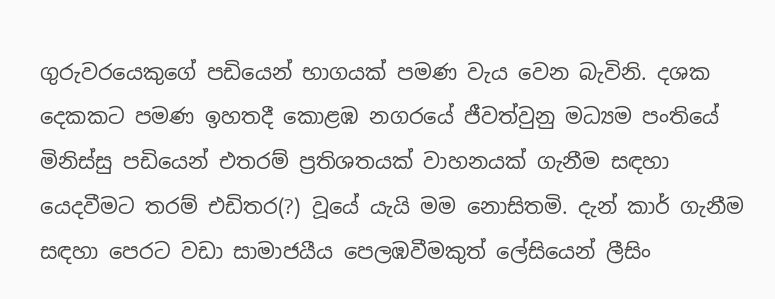ගුරුවරයෙකුගේ පඩියෙන් භාගයක් පමණ වැය වෙන බැවිනි. දශක දෙකකට පමණ ඉහතදී කොළඹ නගරයේ ජීවත්වුනු මධ්‍යම පංතියේ මිනිස්සු පඩියෙන් එතරම් ප්‍රතිශතයක් වාහනයක් ගැනීම සඳහා යෙදවීමට තරම් එඩිතර(?) වූයේ යැයි මම නොසිතමි. දැන් කාර් ගැනීම සඳහා පෙරට වඩා සාමාජයීය පෙලඹවීමකුත් ලේසියෙන් ලීසිං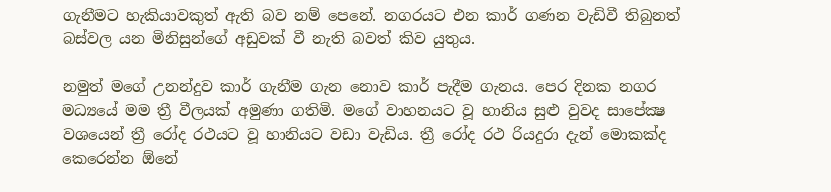ගැනීමට හැකියාවකුත් ඇති බව නම් පෙනේ. නගරයට එන කාර් ගණන වැඩිවී තිබුනත් බස්වල යන මිනිසුන්ගේ අඩුවක් වී නැති බවත් කිව යුතුය.

නමුත් මගේ උනන්දුව කාර් ගැනීම ගැන නොව කාර් පැදීම ගැනය. පෙර දිනක නගර මධ්‍යයේ මම ත්‍රී වීලයක් අමුණා ගතිමි. මගේ වාහනයට වූ හානිය සුළු වුවද සාපේක්‍ෂ වශයෙන් ත්‍රී රෝද රථයට වූ හානියට වඩා වැඩිය. ත්‍රී රෝද රථ රියදුරා දැන් මොකක්ද කෙරෙන්න ඕනේ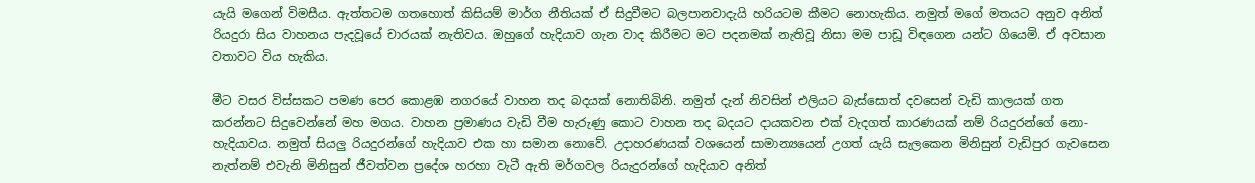යැයි මගෙන් විමසීය. ඇත්තටම ගතහොත් කිසියම් මාර්ග නීතියක් ඒ සිදුවීමට බලපානවාදැයි හරියටම කීමට නොහැකිය. නමුත් මගේ මතයට අනුව අනිත් රියදුරා සිය වාහනය පැදවූයේ චාරයක් නැතිවය. ඔහුගේ හැදියාව ගැන වාද කිරීමට මට පදනමක් නැතිවූ නිසා මම පාඩූ විඳගෙන යන්ට ගියෙමි. ඒ අවසාන වතාවට විය හැකිය.

මීට වසර විස්සකට පමණ පෙර කොළඹ නගරයේ වාහන තද බදයක් නොතිබිනි. නමුත් දැන් නිවසින් එලියට බැස්සොත් දවසෙන් වැඩි කාලයක් ගත කරන්නට සිදුවෙන්නේ මහ මගය. වාහන ප්‍රමාණය වැඩි වීම හැරුණු කොට වාහන තද බදයට දායකවන එක් වැදගත් කාරණයක් නම් රියදුරන්ගේ නො-හැදියාවය. නමුත් සියලු රියදුරන්ගේ හැදියාව එක හා සමාන නොවේ. උදාහරණයක් වශයෙන් සාමාන්‍යයෙන් උගත් යැයි සැලකෙන මිනිසුන් වැඩිපුර ගැවසෙන නැත්නම් එවැනි මිනිසුන් ජීවත්වන ප්‍රදේශ හරහා වැටී ඇති මර්ගවල රියැදුරන්ගේ හැදියාව අනිත්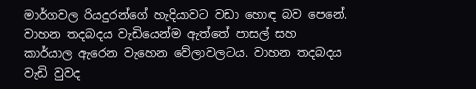මාර්ගවල රියදුරන්ගේ හැදියාවට වඩා හොඳ බව පෙනේ. වාහන තදබදය වැඩියෙන්ම ඇත්තේ පාසල් සහ කාර්යාල ඇරෙන වැහෙන වේලාවලටය. වාහන තදබදය වැඩි වුවද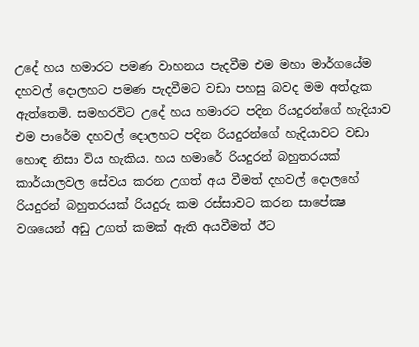උදේ හය හමාරට පමණ වාහනය පැදවීම එම මහා මාර්ගයේම දහවල් දොලහට පමණ පැදවීමට වඩා පහසු බවද මම අත්දැක ඇත්තෙමි. සමහරවිට උදේ හය හමාරට පදින රියදුරන්ගේ හැදියාව එම පාරේම දහවල් දොලහට පදින රියදුරන්ගේ හැදියාවට වඩා හොඳ නිසා විය හැකිය. හය හමාරේ රියදුරන් බහුතරයක් කාර්යාලවල සේවය කරන උගත් අය වීමත් දහවල් දොලහේ රියදුරන් බහුතරයක් රියදුරු කම රස්සාවට කරන සාපේක්‍ෂ වශයෙන් අඩු උගත් කමක් ඇති අයවීමත් ඊට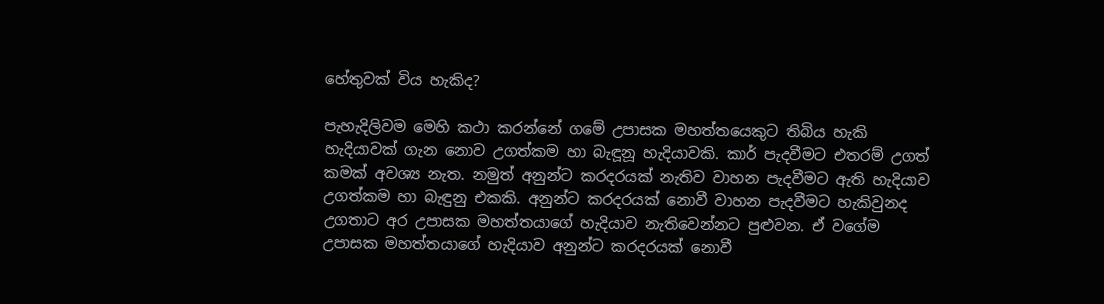හේතුවක් විය හැකිද?

පැහැදිලිවම මෙහි කථා කරන්නේ ගමේ උපාසක මහත්තයෙකුට තිබිය හැකි හැදියාවක් ගැන නොව උගත්කම හා බැඳූනූ හැදියාවකි. කාර් පැදවීමට එතරම් උගත් කමක් අවශ්‍ය නැත. නමුත් අනුන්ට කරදරයක් නැතිව වාහන පැදවීමට ඇති හැදියාව උගත්කම හා බැඳුනු එකකි. අනුන්ට කරදරයක් නොවී වාහන පැදවීමට හැකිවුනද උගතාට අර උපාසක මහත්තයාගේ හැදියාව නැතිවෙන්නට පුළුවන. ඒ වගේම උපාසක මහත්තයාගේ හැදියාව අනුන්ට කරදරයක් නොවී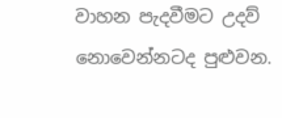වාහන පැදවීමට උදව් නොවෙන්නටද පුළුවන.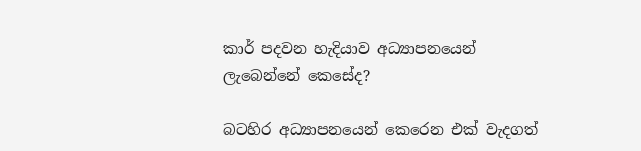කාර් පදවන හැදියාව අධ්‍යාපනයෙන් ලැබෙන්නේ කෙසේද?

බටහිර අධ්‍යාපනයෙන් කෙරෙන එක් වැදගත්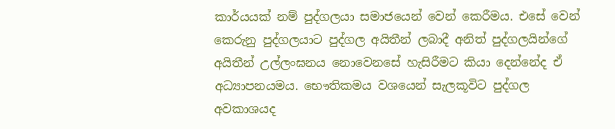කාර්යයක් නම් පුද්ගලයා සමාජයෙන් වෙන් කෙරීමය. එසේ වෙන් කෙරුනු පුද්ගලයාට පුද්ගල අයිතීන් ලබාදී අනිත් පුද්ගලයින්ගේ අයිතීන් උල්ලංඝනය නොවෙනසේ හැසිරීමට කියා දෙන්නේද ඒ අධ්‍යාපනයමය. භෞතිකමය වශයෙන් සැලකූවිට පුද්ගල අවකාශයද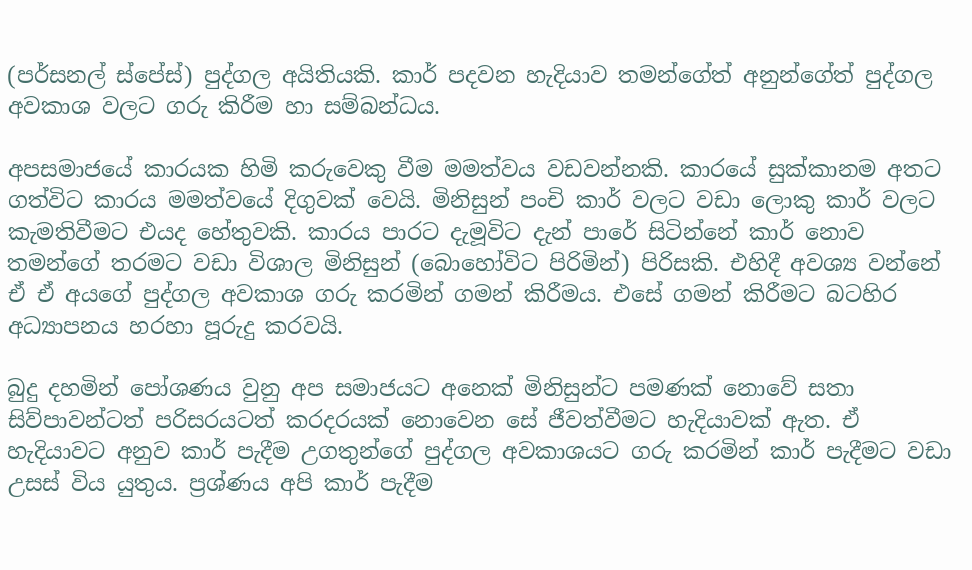(පර්සනල් ස්පේස්) පුද්ගල අයිතියකි. කාර් පදවන හැදියාව තමන්ගේත් අනුන්ගේත් පුද්ගල අවකාශ වලට ගරු කිරීම හා සම්බන්ධය.

අපසමාජයේ කාරයක හිමි කරුවෙකු වීම මමත්වය වඩවන්නකි. කාරයේ සුක්කානම අතට ගත්විට කාරය මමත්වයේ දිගුවක් වෙයි. මිනිසුන් පංචි කාර් වලට වඩා ලොකු කාර් වලට කැමතිවීමට එයද හේතුවකි. කාරය පාරට දැමූවිට දැන් පාරේ සිටින්නේ කාර් නොව තමන්ගේ තරමට වඩා විශාල මිනිසුන් (බොහෝවිට පිරිමින්) පිරිසකි. එහිදී අවශ්‍ය වන්නේ ඒ ඒ අයගේ පුද්ගල අවකාශ ගරු කරමින් ගමන් කිරීමය. එසේ ගමන් කිරීමට බටහිර අධ්‍යාපනය හරහා පූරුදු කරවයි.

බුදු දහමින් පෝශණය වුනු අප සමාජයට අනෙක් මිනිසුන්ට පමණක් නොවේ සතා සිව්පාවන්ටත් පරිසරයටත් කරදරයක් නොවෙන සේ ජීවත්වීමට හැදියාවක් ඇත. ඒ හැදියාවට අනුව කාර් පැදීම උගතුන්ගේ පුද්ගල අවකාශයට ගරු කරමින් කාර් පැදීමට වඩා උසස් විය යුතුය. ප්‍රශ්ණය අපි කාර් පැදීම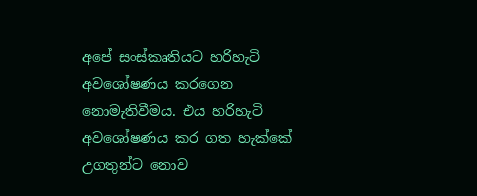අපේ සංස්කෘතියට හරිහැටි අවශෝෂණය කරගෙන නොමැතිවීමය. එය හරිහැටි අවශෝෂණය කර ගත හැක්කේ උගතුන්ට නොව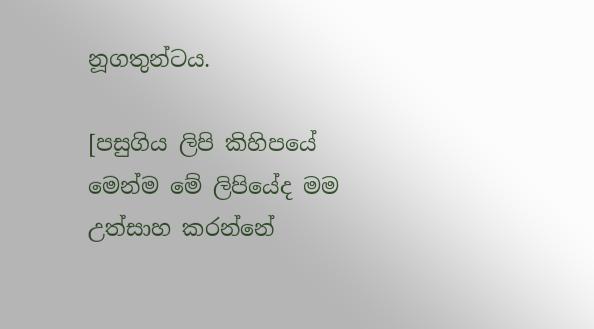නූගතුන්ටය.

[පසුගිය ලිපි කිහිපයේ මෙන්ම මේ ලිපියේද මම උත්සාහ කරන්නේ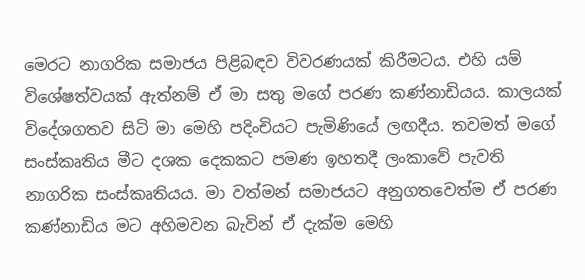මෙරට නාගරික සමාජය පිළිබඳව විවරණයක් කිරීමටය. එහි යම් විශේෂත්වයක් ඇත්නම් ඒ මා සතු මගේ පරණ කණ්නාඩියය. කාලයක් විදේශගතව සිටි මා මෙහි පදිංචියට පැමිණියේ ලඟදීය. තවමත් මගේ සංස්කෘතිය මීට දශක දෙකකට පමණ ඉහතදී ලංකාවේ පැවති නාගරික සංස්කෘතියය. මා වත්මන් සමාජයට අනුගතවෙත්ම ඒ පරණ කණ්නාඩිය මට අහිමවන බැවින් ඒ දැක්ම මෙහි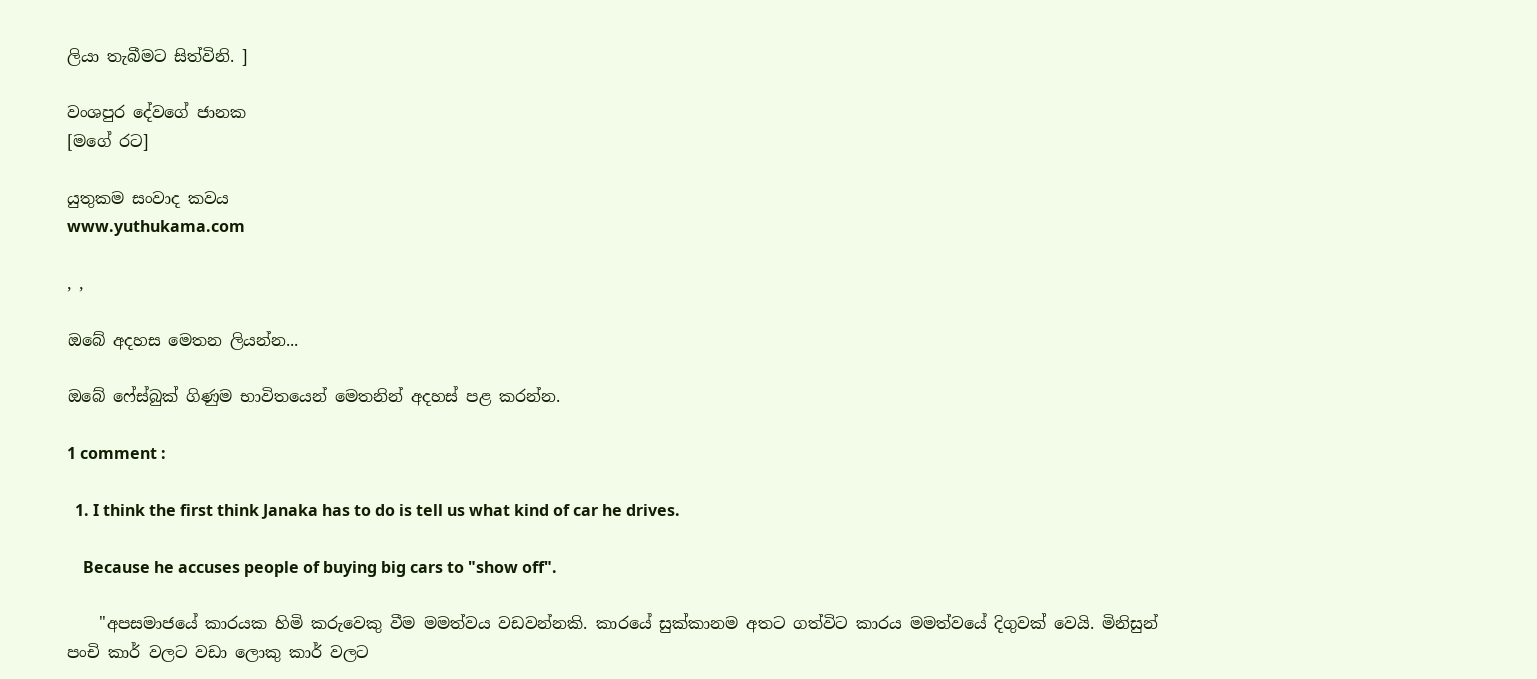ලියා තැබීමට සිත්විනි. ]

වංශපුර දේවගේ ජානක
[මගේ රට]

යුතුකම සංවාද කවය
www.yuthukama.com

, ,

ඔබේ අදහස මෙතන ලියන්න...

ඔබේ ෆේස්බුක් ගිණුම භාවිතයෙන් මෙතනින් අදහස් පළ කරන්න.

1 comment :

  1. I think the first think Janaka has to do is tell us what kind of car he drives.

    Because he accuses people of buying big cars to "show off".

    "අපසමාජයේ කාරයක හිමි කරුවෙකු වීම මමත්වය වඩවන්නකි. කාරයේ සුක්කානම අතට ගත්විට කාරය මමත්වයේ දිගුවක් වෙයි. මිනිසුන් පංචි කාර් වලට වඩා ලොකු කාර් වලට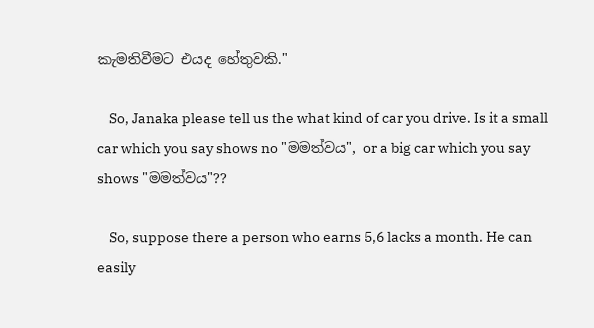කැමතිවීමට එයද හේතුවකි."

    So, Janaka please tell us the what kind of car you drive. Is it a small car which you say shows no "මමත්වය", or a big car which you say shows "මමත්වය"??

    So, suppose there a person who earns 5,6 lacks a month. He can easily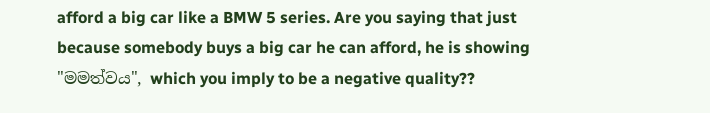afford a big car like a BMW 5 series. Are you saying that just because somebody buys a big car he can afford, he is showing "මමත්වය", which you imply to be a negative quality??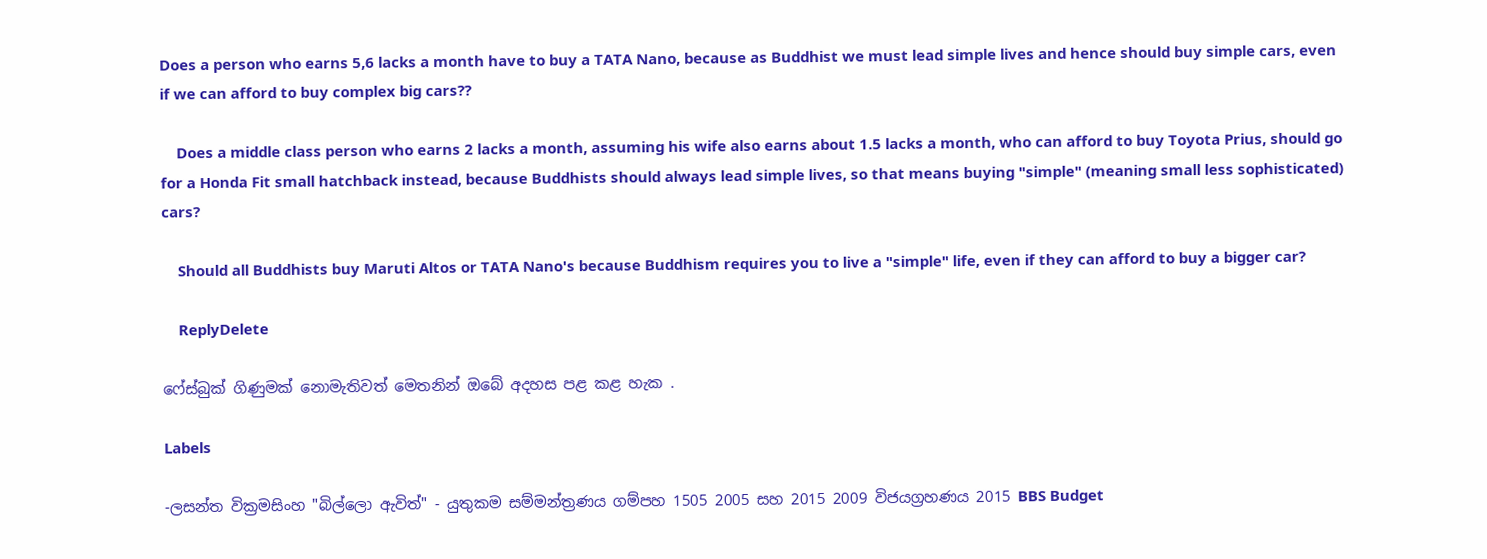Does a person who earns 5,6 lacks a month have to buy a TATA Nano, because as Buddhist we must lead simple lives and hence should buy simple cars, even if we can afford to buy complex big cars??

    Does a middle class person who earns 2 lacks a month, assuming his wife also earns about 1.5 lacks a month, who can afford to buy Toyota Prius, should go for a Honda Fit small hatchback instead, because Buddhists should always lead simple lives, so that means buying "simple" (meaning small less sophisticated) cars?

    Should all Buddhists buy Maruti Altos or TATA Nano's because Buddhism requires you to live a "simple" life, even if they can afford to buy a bigger car?

    ReplyDelete

ෆේස්බුක් ගිණුමක් නොමැතිවත් මෙතනින් ඔබේ අදහස පළ කළ හැක .

Labels

-ලසන්ත වික්‍රමසිංහ "බිල්ලො ඇවිත්" - යුතුකම සම්මන්ත්‍රණය ගම්පහ 1505 2005 සහ 2015 2009 විජයග්‍රහණය 2015 BBS Budget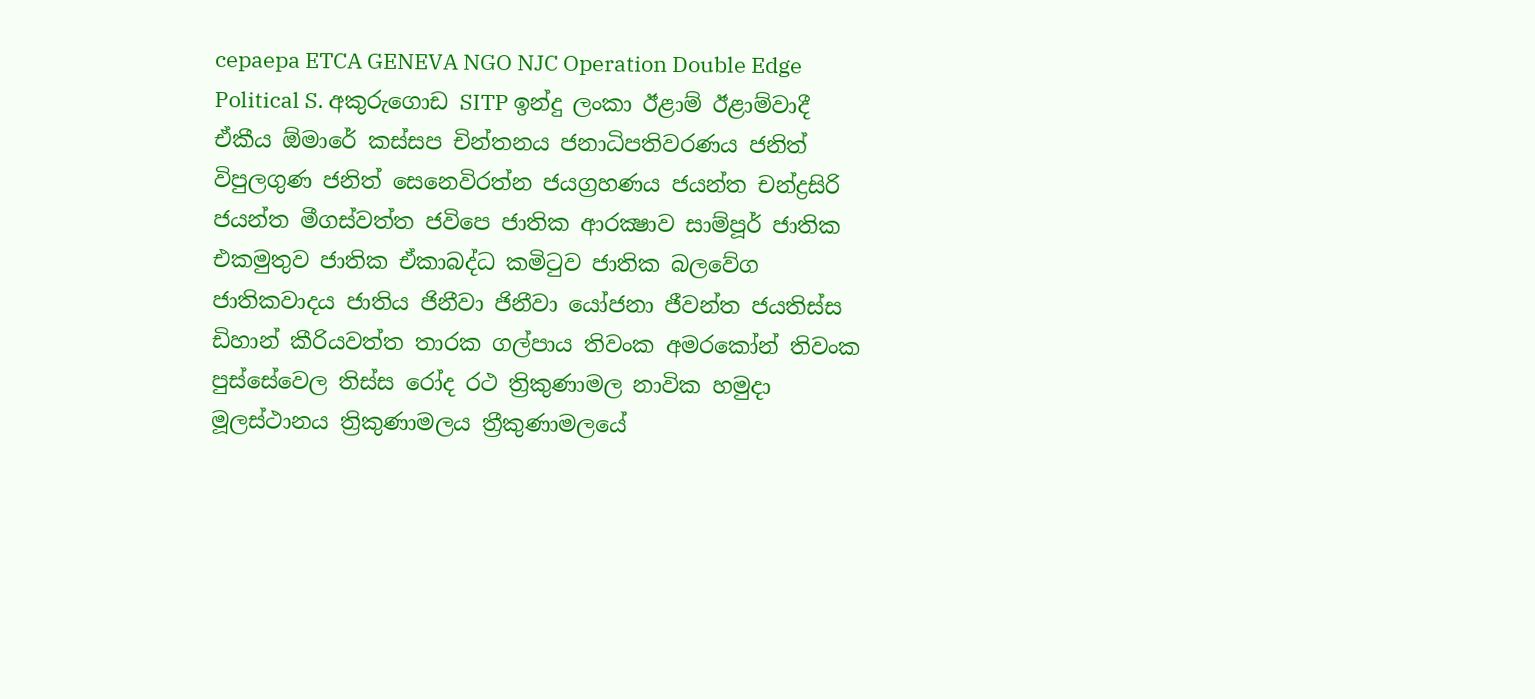cepaepa ETCA GENEVA NGO NJC Operation Double Edge Political S. අකුරුගොඩ SITP ඉන්දු ලංකා ඊළාම් ඊළාම්වාදී ඒකීය ඕමාරේ කස්‌සප චින්තනය ජනාධිපතිවරණය ජනිත් විපුලගුණ ජනිත් සෙනෙවිරත්න ජයග්‍රහණය ජයන්ත චන්ද්‍රසිරි ජයන්ත මීගස්වත්ත ජවිපෙ ජාතික ආරක්‍ෂාව සාම්පූර් ජාතික එකමුතුව ජාතික ඒකාබද්ධ කමිටුව ජාතික බලවේග ජාතිකවාදය ජාතිය ජිනීවා ජිනීවා යෝජනා ජීවන්ත ජයතිස්ස ඩිහාන් කීරියවත්ත තාරක ගල්පාය තිවංක අමරකෝන් තිවංක පුස්සේවෙල තිස්‌ස රෝද රථ ත්‍රිකුණාමල නාවික හමුදා මූලස්‌ථානය ත්‍රිකුණාමලය ත්‍රීකුණාමලයේ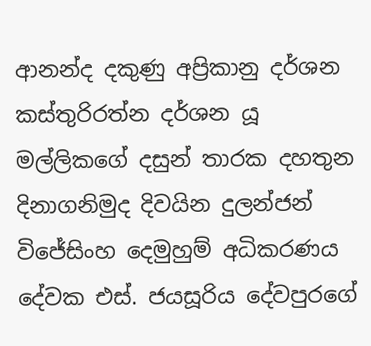ආනන්ද දකුණු අප්‍රිකානු දර්ශන කස්තුරිරත්න දර්ශන යූ මල්ලිකගේ දසුන් තාරක දහතුන දිනාගනිමුද දිවයින දුලන්ජන් විජේසිංහ දෙමුහුම් අධිකරණය දේවක එස්. ජයසූරිය දේවපුරගේ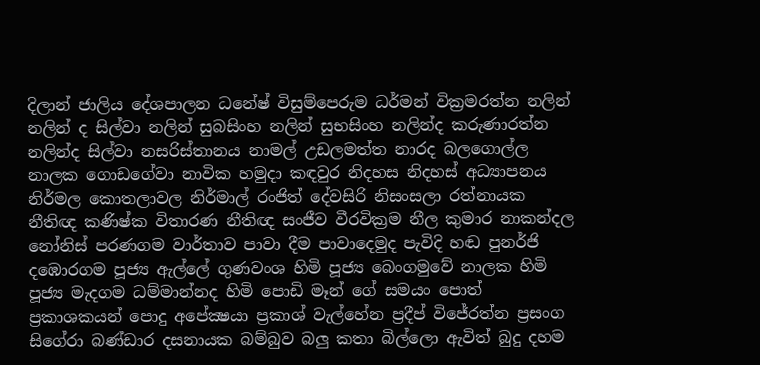දිලාන් ජාලිය දේශපාලන ධනේෂ් විසුම්පෙරුම ධර්මන් වික්‍රමරත්න නලින් නලින් ද සිල්වා නලින් සුබසිංහ නලින් සුභසිංහ නලින්ද කරුණාරත්න නලින්ද සිල්වා නසරිස්‌තානය නාමල් උඩලමත්ත නාරද බලගොල්ල නාලක ගොඩගේවා නාවික හමුදා කඳවුර නිදහස නිදහස් අධ්‍යාපනය නිර්මල කොතලාවල නිර්මාල් රංජිත් දේවසිරි නිසංසලා රත්නායක නීතිඥ කණිෂ්ක විතාරණ නීතිඥ සංජීව වීරවික්‍රම නීල කුමාර නාකන්දල නෝනිස් පරණගම වාර්තාව පාවා දීම පාවාදෙමුද පැවිදි හඬ පුනර්ජි දඹොරගම පූජ්‍ය ඇල්ලේ ගුණවංශ හිමි පූජ්‍ය බෙංගමුවේ නාලක හිමි පූජ්‍ය මැදගම ධම්මාන්නද හිමි පොඩි මෑන් ගේ සමයං පොත් ප්‍රකාශකයන් පොදු අපේක්‍ෂයා ප්‍රකාශ් වැල්හේන ප්‍රදීප් විජේරත්න ප්‍රසංග සිගේරා බණ්ඩාර දසනායක බම්බුව බලු කතා බිල්ලො ඇවිත් බුදු දහම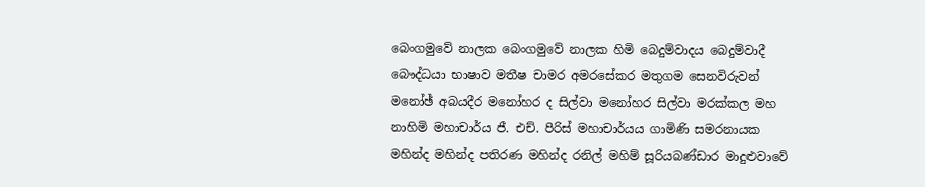බෙංගමුවේ නාලක බෙංගමුවේ නාලක හිමි බෙදුම්වාදය බෙදුම්වාදී බෞද්ධයා භාෂාව මතීෂ චාමර අමරසේකර මතුගම සෙනවිරුවන් මනෝඡ් අබයදීර මනෝහර ද සිල්වා මනෝහර සිල්වා මරක්කල මහ නාහිමි මහාචාර්ය ජී. එච්. පීරිස් මහාචාර්යය ගාමිණි සමරනායක මහින්ද මහින්ද පතිරණ මහින්ද රනිල් මහිම් සූරියබණ්ඩාර මාදුළුවාවේ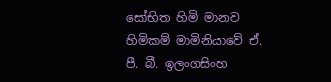සෝභිත හිමි මානව හිමිකම් මාමිනියාවේ ඒ. පී. බී. ඉලංගසිංහ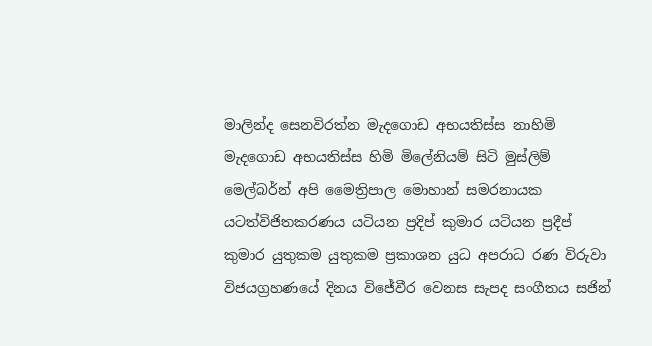මාලින්ද සෙනවිරත්න මැදගොඩ අභයතිස්ස නාහිමි මැදගොඩ අභයතිස්ස හිමි මිලේනියම් සිටි මුස්‌ලිම් මෙල්බර්න් අපි මෛත්‍රිපාල මොහාන් සමරනායක යටත්විජිතකරණය යටියන ප්‍රදිප් කුමාර යටියන ප්‍රදීප් කුමාර යුතුකම යුතුකම ප්‍රකාශන යුධ අපරාධ රණ විරුවා විජයග්‍රහණයේ දිනය විජේවීර වෙනස සැපද සංගීතය සජින්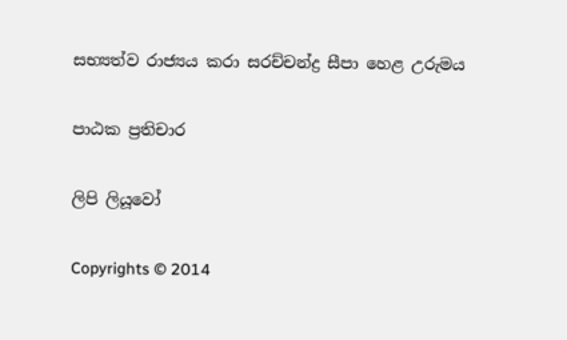සභ්‍යත්ව රාජ්‍යය කරා සරච්චන්ද්‍ර සීපා හෙළ උරුමය

පාඨක ප්‍රතිචාර

ලිපි ලියූවෝ

Copyrights © 2014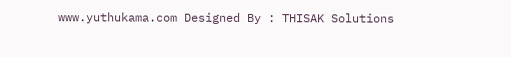www.yuthukama.com Designed By : THISAK Solutions